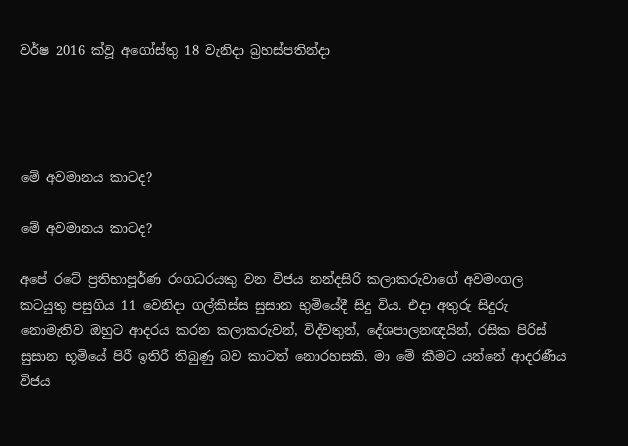වර්ෂ 2016 ක්වූ අගෝස්තු 18 වැනිදා බ්‍රහස්පතින්දා




මේ අවමානය කාටද?

මේ අවමානය කාටද?

අපේ රටේ ප්‍රතිභාපූර්ණ රංගධරයකු වන විජය නන්දසිරි කලාකරුවාගේ අවමංගල කටයුතු පසුගිය 11 වෙනිදා ගල්කිස්ස සුසාන භුමියේදී සිදු විය. එදා අතුරු සිදුරු නොමැතිව ඔහුට ආදරය කරන කලාකරුවන්, විද්වතුන්, දේශපාලනඥයින්, රසික පිරිස් සුසාන භූමියේ පිරී ඉතිරී තිබුණු බව කාටත් නොරහසකි. මා මේ කීමට යන්නේ ආදරණීය විජය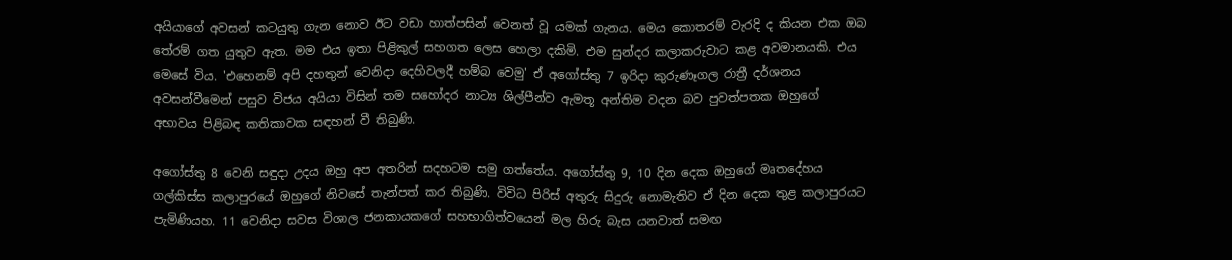අයියාගේ අවසන් කටයුතු ගැන නොව ඊට වඩා හාත්පසින් වෙනත් වූ යමක් ගැනය. මෙය කොතරම් වැරදි ද කියන එක ඔබ තේරම් ගත යුතුව ඇත. මම එය ඉතා පිළිකුල් සහගත ලෙස හෙලා දකිමි. එම සුන්දර කලාකරුවාට කළ අවමානයකි. එය මෙසේ විය. 'එහෙනම් අපි දහතුන් වෙනිදා දෙහිවලදී හම්බ වෙමු' ඒ අගෝස්තු 7 ඉරිදා කුරුණෑගල රාත්‍රී දර්ශනය අවසන්වීමෙන් පසුව විජය අයියා විසින් තම සහෝදර නාට්‍ය ශිල්පීන්ව ඇමතූ අන්තිම වදන බව පුවත්පතක ඔහුගේ අභාවය පිළිබඳ කතිකාවක සඳහන් වී තිබුණි.

අගෝස්තු 8 වෙනි සඳුදා උදය ඔහු අප අතරින් සදහටම සමු ගත්තේය. අගෝස්තු 9, 10 දින දෙක ඔහුගේ මෘතදේහය ගල්කිස්ස කලාපුරයේ ඔහුගේ නිවසේ තැන්පත් කර තිබුණි. විවිධ පිරිස් අතුරු සිදුරු නොමැතිව ඒ දින දෙක තුළ කලාපුරයට පැමිණියහ. 11 වෙනිදා සවස විශාල ජනකායකගේ සහභාගිත්වයෙන් මල හිරු බැස යනවාත් සමඟ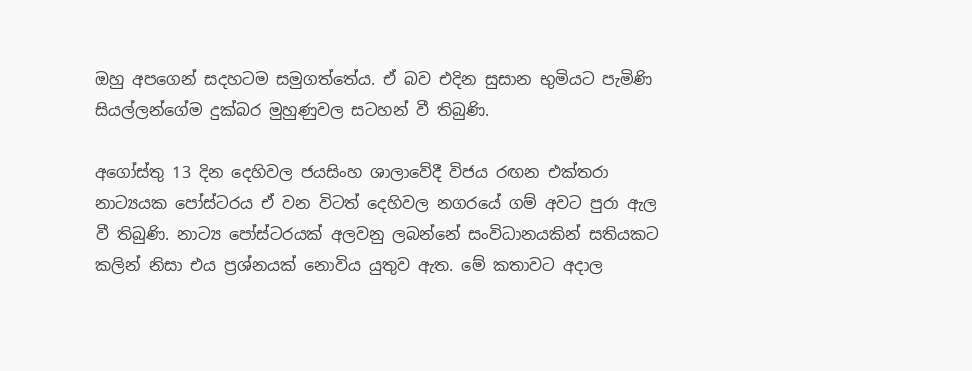ඔහු අපගෙන් සදහටම සමුගත්තේය. ඒ බව එදින සුසාන භුමියට පැමිණි සියල්ලන්ගේම දුක්බර මුහුණුවල සටහන් වී තිබුණි.

අගෝස්තු 13 දින දෙහිවල ජයසිංහ ශාලාවේදී විජය රඟන එක්තරා නාට්‍යයක පෝස්ටරය ඒ වන විටත් දෙහිවල නගරයේ ගම් අවට පුරා ඇල වී තිබුණි. නාට්‍ය පෝස්ටරයක් අලවනු ලබන්නේ සංවිධානයකින් සතියකට කලින් නිසා එය ප්‍රශ්නයක් නොවිය යුතුව ඇත. මේ කතාවට අදාල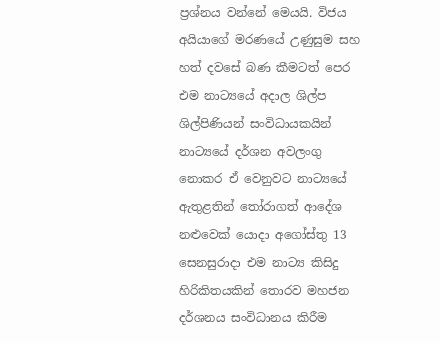ප්‍රශ්නය වන්නේ මෙයයි. විජය අයියාගේ මරණයේ උණුසුම සහ හත් දවසේ බණ කීමටත් පෙර එම නාට්‍යයේ අදාල ශිල්ප ශිල්පිණියන් සංවිධායකයින් නාට්‍යයේ දර්ශන අවලංගු නොකර ඒ වෙනුවට නාට්‍යයේ ඇතුළතින් තෝරාගත් ආදේශ නළුවෙක් යොදා අගෝස්තු 13 සෙනසුරාදා එම නාට්‍ය කිසිදු හිරිකිතයකින් තොරව මහජන දර්ශනය සංවිධානය කිරීම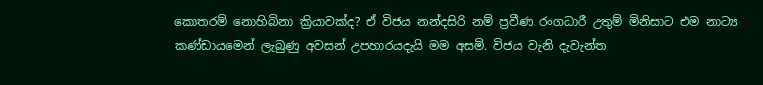කොතරම් නොහිබිනා ක්‍රියාවක්ද? ඒ විජය නන්දසිරි නම් ප්‍රවීණ රංගධාරී උතුම් මිනිසාට එම නාට්‍ය කණ්ඩායමෙන් ලැබුණු අවසන් උපහාරයදැයි මම අසමි. විජය වැනි දැවැන්ත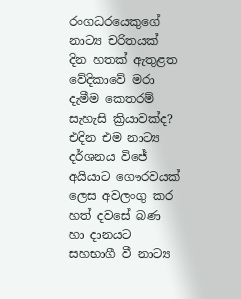රංගධරයෙකුගේ නාට්‍ය චරිතයක් දින හතක් ඇතුළත වේදිකාවේ මරා දැමීම කෙතරම් සැහැසි ක්‍රියාවක්ද? එදින එම නාට්‍ය දර්ශනය විජේ අයියාට ගෞරවයක් ලෙස අවලංගු කර හත් දවසේ බණ හා දානයට සහභාගී වී නාට්‍ය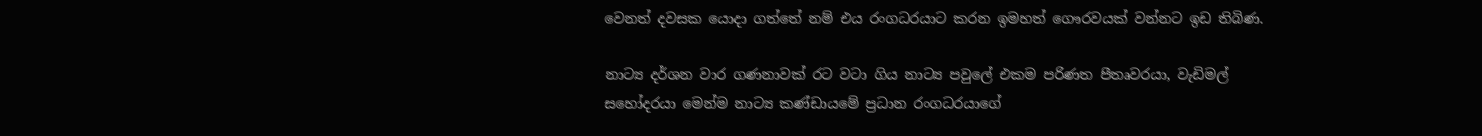වෙනත් දවසක යොදා ගත්තේ නම් එය රංගධරයාට කරන ඉමහත් ගෞරවයක් වන්නට ඉඩ තිබිණ.

නාට්‍ය දර්ශන වාර ගණනාවක් රට වටා ගිය නාට්‍ය පවුලේ එකම පරිණත පීතෘවරයා, වැඩිමල් සහෝදරයා මෙන්ම නාට්‍ය කණ්ඩායමේ ප්‍රධාන රංගධරයාගේ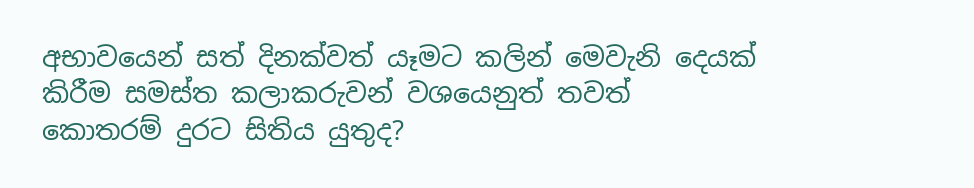අභාවයෙන් සත් දිනක්වත් යෑමට කලින් මෙවැනි දෙයක් කිරීම සමස්ත කලාකරුවන් වශයෙනුත් තවත් කොතරම් දුරට සිතිය යුතුද?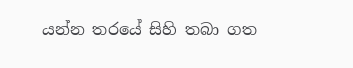යන්න තරයේ සිහි තබා ගත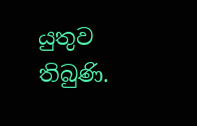යුතුව තිබුණි.